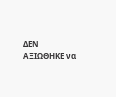ΔΕΝ ΑΞΙΩΘΗΚΕ να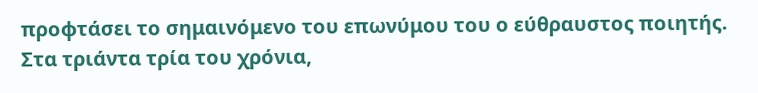προφτάσει το σημαινόμενο του επωνύμου του ο εύθραυστος ποιητής. Στα τριάντα τρία του χρόνια,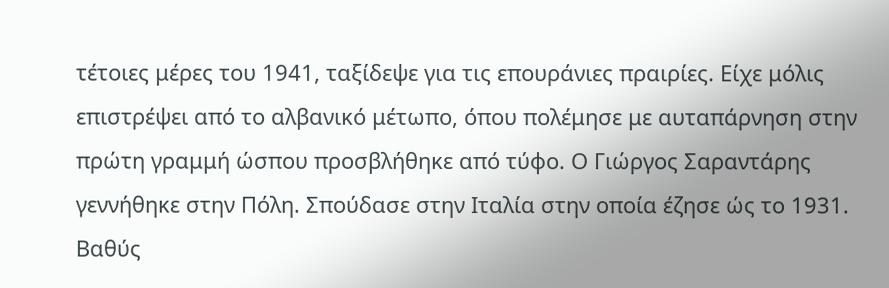τέτοιες μέρες του 1941, ταξίδεψε για τις επουράνιες πραιρίες. Είχε μόλις επιστρέψει από το αλβανικό μέτωπο, όπου πολέμησε με αυταπάρνηση στην πρώτη γραμμή ώσπου προσβλήθηκε από τύφο. Ο Γιώργος Σαραντάρης γεννήθηκε στην Πόλη. Σπούδασε στην Ιταλία στην οποία έζησε ώς το 1931. Βαθύς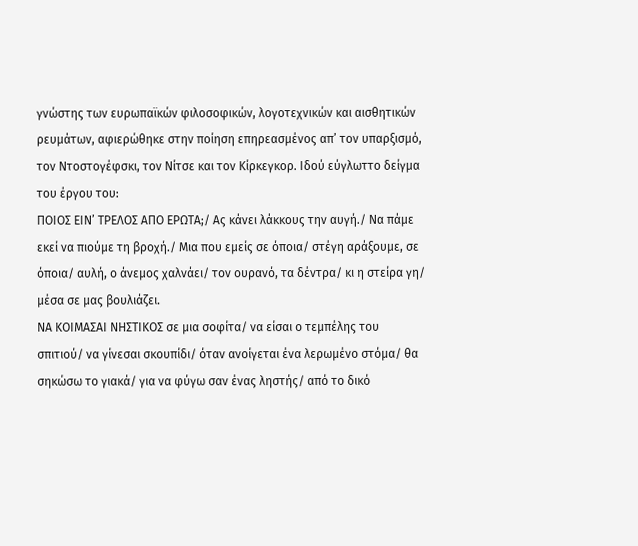γνώστης των ευρωπαϊκών φιλοσοφικών, λογοτεχνικών και αισθητικών ρευμάτων, αφιερώθηκε στην ποίηση επηρεασμένος απ’ τον υπαρξισμό, τον Ντοστογέφσκι, τον Νίτσε και τον Κίρκεγκορ. Ιδού εύγλωττο δείγμα του έργου του:
ΠΟΙΟΣ ΕΙΝ’ ΤΡΕΛΟΣ ΑΠΟ ΕΡΩΤΑ;/ Ας κάνει λάκκους την αυγή./ Να πάμε εκεί να πιούμε τη βροχή./ Μια που εμείς σε όποια/ στέγη αράξουμε, σε όποια/ αυλή, ο άνεμος χαλνάει/ τον ουρανό, τα δέντρα/ κι η στείρα γη/ μέσα σε μας βουλιάζει.
ΝΑ ΚΟΙΜΑΣΑΙ ΝΗΣΤΙΚΟΣ σε μια σοφίτα/ να είσαι ο τεμπέλης του σπιτιού/ να γίνεσαι σκουπίδι/ όταν ανοίγεται ένα λερωμένο στόμα/ θα σηκώσω το γιακά/ για να φύγω σαν ένας ληστής/ από το δικό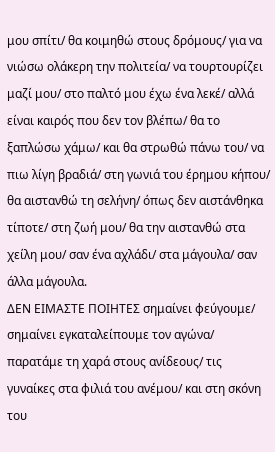μου σπίτι/ θα κοιμηθώ στους δρόμους/ για να νιώσω ολάκερη την πολιτεία/ να τουρτουρίζει μαζί μου/ στο παλτό μου έχω ένα λεκέ/ αλλά είναι καιρός που δεν τον βλέπω/ θα το ξαπλώσω χάμω/ και θα στρωθώ πάνω του/ να πιω λίγη βραδιά/ στη γωνιά του έρημου κήπου/ θα αιστανθώ τη σελήνη/ όπως δεν αιστάνθηκα τίποτε/ στη ζωή μου/ θα την αιστανθώ στα χείλη μου/ σαν ένα αχλάδι/ στα μάγουλα/ σαν άλλα μάγουλα.
ΔΕΝ ΕΙΜΑΣΤΕ ΠΟΙΗΤΕΣ σημαίνει φεύγουμε/ σημαίνει εγκαταλείπουμε τον αγώνα/ παρατάμε τη χαρά στους ανίδεους/ τις γυναίκες στα φιλιά του ανέμου/ και στη σκόνη του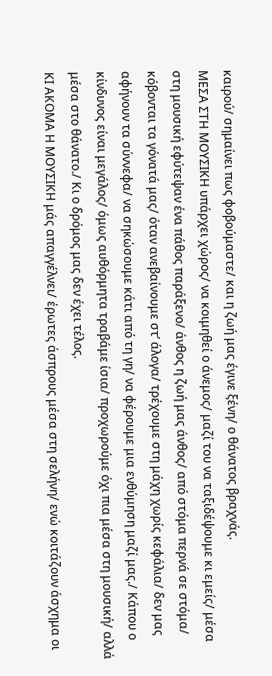καιρού/ σημαίνει πως φοβούμαστε/ και η ζωή μας έγινε ξένη/ ο θάνατος βραχνάς.
ΜΕΣΑ ΣΤΗ ΜΟΥΣΙΚΗ υπάρχει χώρος/ να κοιμηθεί ο άνεμος/ μαζί του να ταξιδέψουμε κι εμείς/ μέσα στη μουσική εφύτεψαν ένα πάθος παράξενο/ άνθος η ζωή μας άνθος/ από στόμα περνά σε στόμα/ κόβονται τα γόνατά μας/ όταν ανεβαίνουμε στ’ άλογα/ τρέχουμε στη μάχη χωρίς κεφάλια/ δεν μας αφήνουν τα σύννεφα/ να σηκώσουμε κάτι από τη γη/ να φέρουμε μια ενθύμηση μαζί μας./ Κάπου ο κίνδυνος είναι μεγάλος/ όμως αυθόρμητα τραβάμε ίσια/ προχωρούμε όχι πια μέσα στη μουσική/ αλλά μέσα στο θάνατο./ Κι ο δρόμος μας δεν έχει τέλος.
ΚΙ ΑΚΟΜΑ Η ΜΟΥΣΙΚΗ μάς απαγγέλνει/ έρωτες άσπρους μέσα στη σελήνη/ ενώ κοιτάζουν άσχημα οι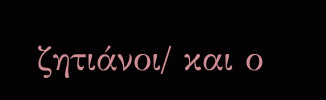ζητιάνοι/ και ο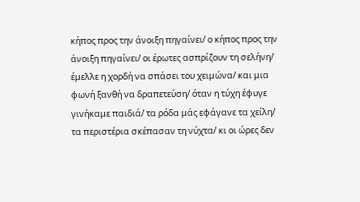κήπος προς την άνοιξη πηγαίνει/ ο κήπος προς την άνοιξη πηγαίνει/ οι έρωτες ασπρίζουν τη σελήνη/ έμελλε η χορδή να σπάσει του χειμώνα/ και μια φωνή ξανθή να δραπετεύση/ όταν η τύχη έφυγε γινήκαμε παιδιά/ τα ρόδα μάς εφάγανε τα χείλη/ τα περιστέρια σκέπασαν τη νύχτα/ κι οι ώρες δεν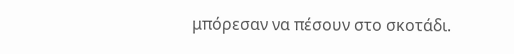μπόρεσαν να πέσουν στο σκοτάδι.